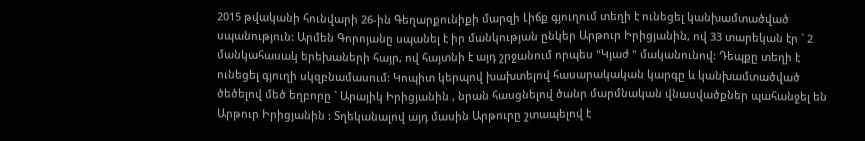2015 թվականի հունվարի 26-ին Գեղարքունիքի մարզի Լիճք գյուղում տեղի է ունեցել կանխամտածված սպանություն: Արմեն Գորոյանը սպանել է իր մանկության ընկեր Արթուր Իրիցյանին, ով 33 տարեկան էր ` 2 մանկահասակ երեխաների հայր, ով հայտնի է այդ շրջանում որպես "Կյաժ " մականունով: Դեպքը տեղի է ունեցել գյուղի սկզբնամասում: Կոպիտ կերպով խախտելով հասարակական կարգը և կանխամտածված ծեծելով մեծ եղբորը ` Արայիկ Իրիցյանին , նրան հասցնելով ծանր մարմնական վնասվածքներ պահանջել են Արթուր Իրիցյանին : Տղեկանալով այդ մասին Արթուրը շտապելով է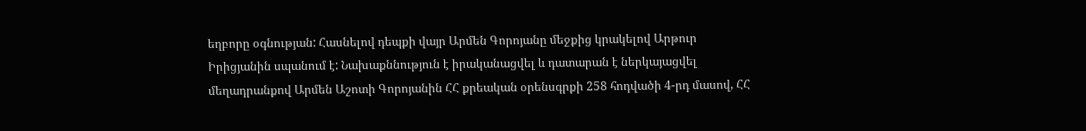եղբորը օգնության: Հասնելով դեպքի վայր Արմեն Գորոյանը մեջքից կրակելով Արթուր Իրիցյանին սպանում է: Նախաքննություն է իրականացվել և դատարան է ներկայացվել մեղադրանքով Արմեն Աշոտի Գորոյանին ՀՀ քրեական օրենսգրքի 258 հոդվածի 4-րդ մասով, ՀՀ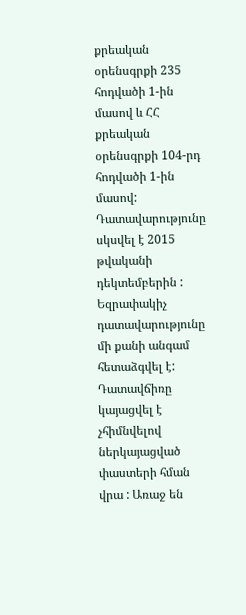քրեական օրենսգրքի 235 հոդվածի 1-ին մասով և ՀՀ քրեական օրենսգրքի 104-րդ հոդվածի 1-ին մասով: Դատավարությունը սկսվել է 2015 թվականի դեկտեմբերին : Եզրափակիչ դատավարությունը մի քանի անգամ հետաձգվել է: Դատավճիռը կայացվել է չհիմնվելով ներկայացված փաստերի հման վրա : Առաջ են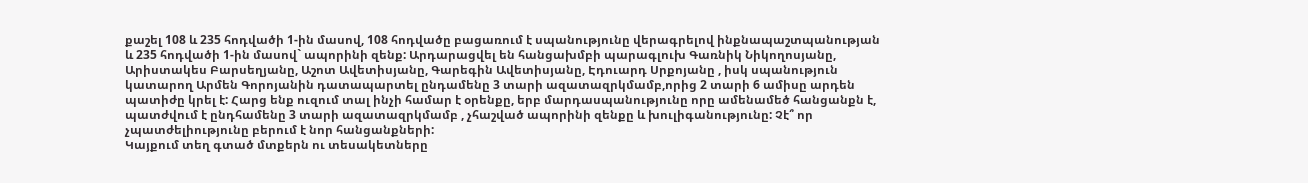քաշել 108 և 235 հոդվածի 1-ին մասով, 108 հոդվածը բացառում է սպանությունը վերագրելով ինքնապաշտպանության և 235 հոդվածի 1-ին մասով` ապորինի զենք: Արդարացվել են հանցախմբի պարագլուխ Գառնիկ Նիկողոսյանը, Արիստակես Բարսեղյանը, Աշոտ Ավետիսյանը, Գարեգին Ավետիսյանը, Էդուարդ Սրքոյանը , իսկ սպանություն կատարող Արմեն Գորոյանին դատապարտել ընդամենը 3 տարի ազատազրկմամբ,որից 2 տարի 6 ամիսը արդեն պատիժը կրել է: Հարց ենք ուզում տալ ինչի համար է օրենքը, երբ մարդասպանությունը որը ամենամեծ հանցանքն է, պատժվում է ընդհամենը 3 տարի ազատազրկմամբ , չհաշված ապորինի զենքը և խուլիգանությունը: Չէ՞ որ չպատժելիությունը բերում է նոր հանցանքների:
Կայքում տեղ գտած մտքերն ու տեսակետները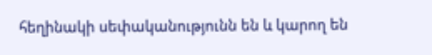հեղինակի սեփականությունն են և կարող են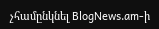չհամընկնել BlogNews.am-ի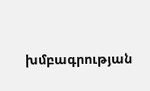խմբագրության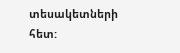տեսակետների հետ: